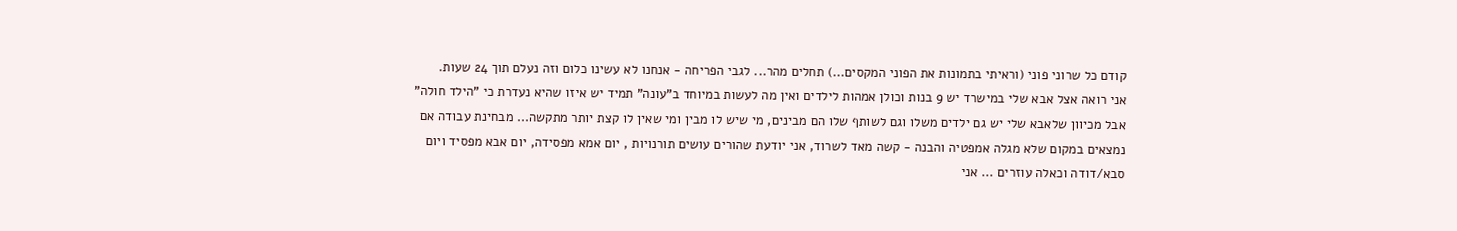קודם כל שרוני פוני (וראיתי בתמונות את הפוני המקסים...) תחלים מהר... לגבי הפריחה - אנחנו לא עשינו כלום וזה נעלם תוך 24 שעות.
אני רואה אצל אבא שלי במישרד יש 9 בנות וכולן אמהות לילדים ואין מה לעשות במיוחד ב"עונה" תמיד יש איזו שהיא נעדרת כי "הילד חולה" אבל מכיוון שלאבא שלי יש גם ילדים משלו וגם לשותף שלו הם מבינים, מי שיש לו מבין ומי שאין לו קצת יותר מתקשה... מבחינת עבודה אם נמצאים במקום שלא מגלה אמפטיה והבנה - קשה מאד לשרוד, אני יודעת שהורים עושים תורנויות , יום אמא מפסידה, יום אבא מפסיד ויום סבא/דודה וכאלה עוזרים ... אני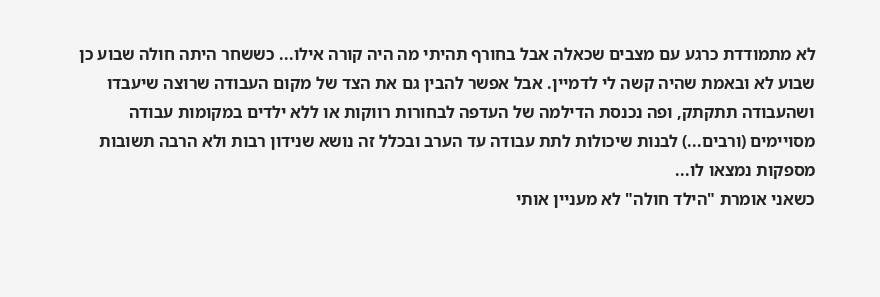לא מתמודדת כרגע עם מצבים שכאלה אבל בחורף תהיתי מה היה קורה אילו... כששחר היתה חולה שבוע כן שבוע לא ובאמת שהיה קשה לי לדמיין. אבל אפשר להבין גם את הצד של מקום העבודה שרוצה שיעבדו ושהעבודה תתקתק, ופה נכנסת הדילמה של העדפה לבחורות רווקות או ללא ילדים במקומות עבודה מסויימים (ורבים...) לבנות שיכולות לתת עבודה עד הערב ובכלל זה נושא שנידון רבות ולא הרבה תשובות מספקות נמצאו לו...
כשאני אומרת "הילד חולה" לא מעניין אותי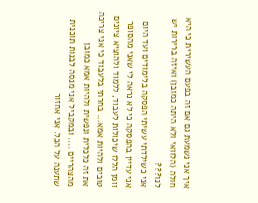איך אני נשמעת גם אם זה בפעם העשירית כי היא חולה (הלוואי ולא היתה כמובן) ואיזה ברירות יש לנו???
אני כשילדתי עשיתי הפסקה בלימודים ועד היום אני עדיין בהפסקה כי לא נראה לי שאני מהסופר וומן הללו שיכולות לעבוד, ללמוד ולהוציא ציונים טובים ולהיות אמא... בחרתי בלעבוד כי אני צריכה את זה כלכלית ונפשית ולהיות אמא כמובן מהצהריים .... ובמקביל אני מנסה לבנות תוכנית שתענה על הכל. אני אחזור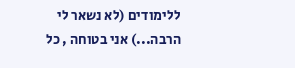ללימודים (לא נשאר לי הרבה...) אני בטוחה , כל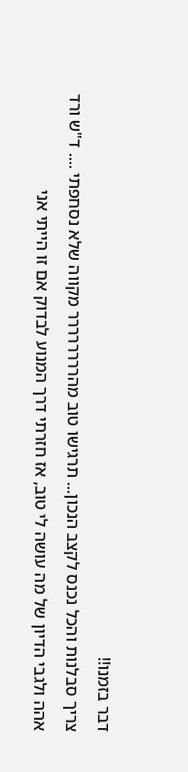דבר בזמנו!!
צריך סבלנות והכל נכנס לקצב הנכון... תרגישו טוב מהרררררררר מקווה שלא נסחפתי .... ד"ש ורד
אהה ולגבי הדיון של מה עושה לי טוב, אז חזרתי דרך המנוע לבדוק אם זו הייתי אני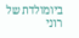ביומולדת של רוני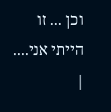וכן ... זו הייתי אני....
|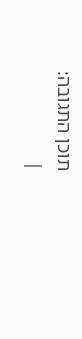תוכן התגובה:
|